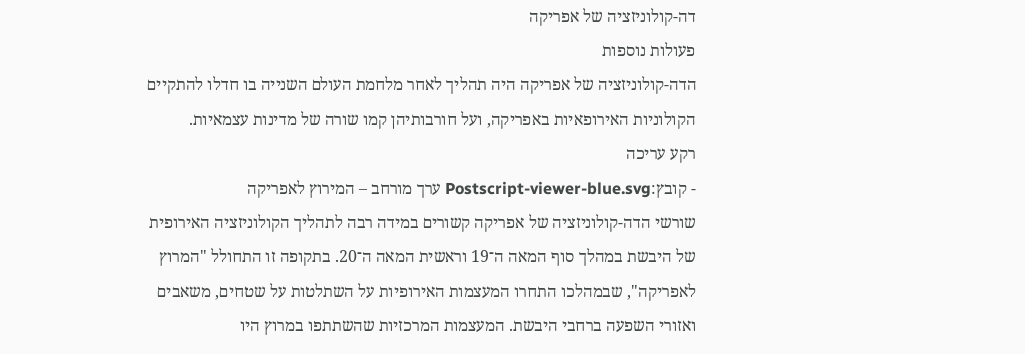דה-קולוניזציה של אפריקה
פעולות נוספות
הדה-קולוניזציה של אפריקה היה תהליך לאחר מלחמת העולם השנייה בו חדלו להתקיים הקולוניות האירופאיות באפריקה, ועל חורבותיהן קמו שורה של מדינות עצמאיות.
רקע עריכה
- קובץ:Postscript-viewer-blue.svg ערך מורחב – המירוץ לאפריקה
שורשי הדה-קולוניזציה של אפריקה קשורים במידה רבה לתהליך הקולוניזציה האירופית של היבשת במהלך סוף המאה ה־19 וראשית המאה ה־20. בתקופה זו התחולל "המרוץ לאפריקה", שבמהלכו התחרו המעצמות האירופיות על השתלטות על שטחים, משאבים ואזורי השפעה ברחבי היבשת. המעצמות המרכזיות שהשתתפו במרוץ היו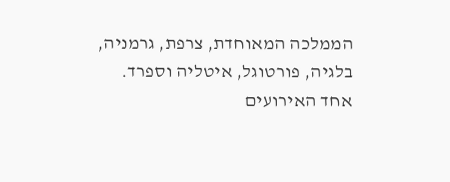הממלכה המאוחדת, צרפת, גרמניה, בלגיה, פורטוגל, איטליה וספרד.
אחד האירועים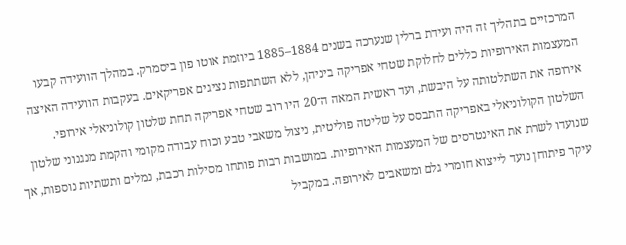המרכזיים בתהליך זה היה ועידת ברלין שנערכה בשנים 1884–1885 ביוזמת אוטו פון ביסמרק. במהלך הוועידה קבעו המעצמות האירופיות כללים לחלוקת שטחי אפריקה ביניהן, ללא השתתפות נציגים אפריקאים. בעקבות הוועידה האיצה אירופה את השתלטותה על היבשת, ועד ראשית המאה ה־20 היו רוב שטחי אפריקה תחת שלטון קולוניאלי אירופי.
השלטון הקולוניאלי באפריקה התבסס על שליטה פוליטית, ניצול משאבי טבע וכוח עבודה מקומי והקמת מנגנוני שלטון שנועדו לשרת את האינטרסים של המעצמות האירופיות. במושבות רבות פותחו מסילות רכבת, נמלים ותשתיות נוספות, אך עיקר פיתוחן נועד לייצוא חומרי גלם ומשאבים לאירופה. במקביל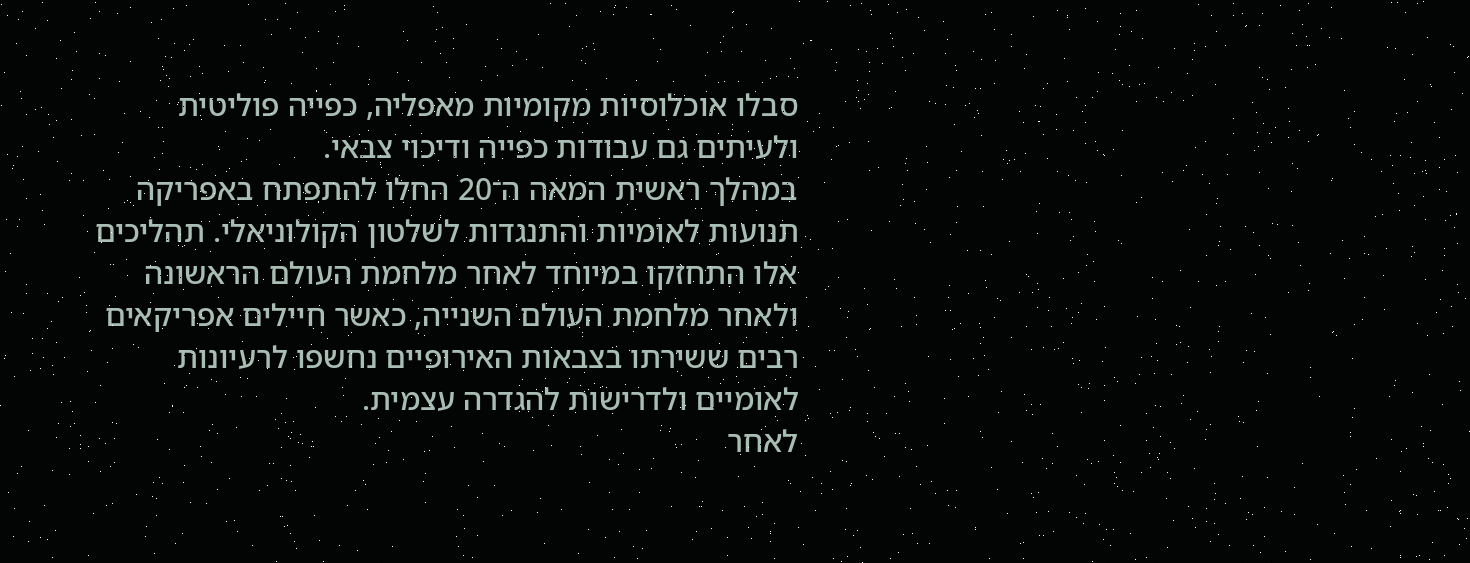סבלו אוכלוסיות מקומיות מאפליה, כפייה פוליטית ולעיתים גם עבודות כפייה ודיכוי צבאי.
במהלך ראשית המאה ה־20 החלו להתפתח באפריקה תנועות לאומיות והתנגדות לשלטון הקולוניאלי. תהליכים אלו התחזקו במיוחד לאחר מלחמת העולם הראשונה ולאחר מלחמת העולם השנייה, כאשר חיילים אפריקאים רבים ששירתו בצבאות האירופיים נחשפו לרעיונות לאומיים ולדרישות להגדרה עצמית.
לאחר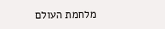מלחמת העולם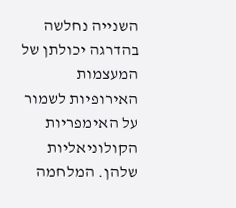השנייה נחלשה בהדרגה יכולתן של המעצמות האירופיות לשמור על האימפריות הקולוניאליות שלהן. המלחמה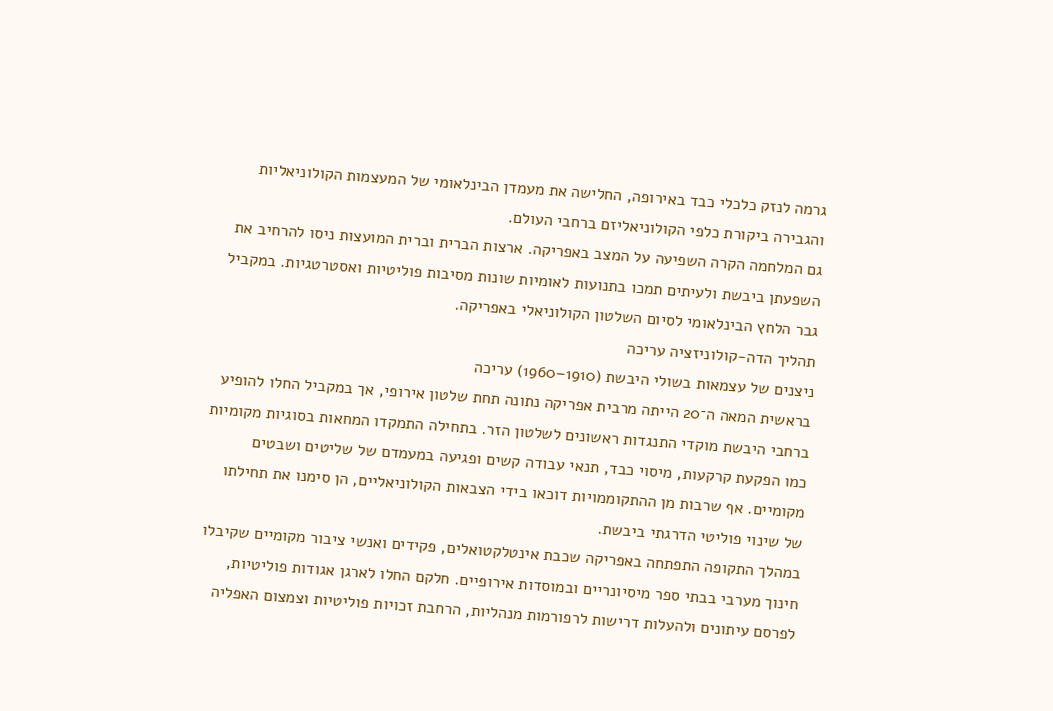גרמה לנזק כלכלי כבד באירופה, החלישה את מעמדן הבינלאומי של המעצמות הקולוניאליות והגבירה ביקורת כלפי הקולוניאליזם ברחבי העולם.
גם המלחמה הקרה השפיעה על המצב באפריקה. ארצות הברית וברית המועצות ניסו להרחיב את השפעתן ביבשת ולעיתים תמכו בתנועות לאומיות שונות מסיבות פוליטיות ואסטרטגיות. במקביל גבר הלחץ הבינלאומי לסיום השלטון הקולוניאלי באפריקה.
תהליך הדה-קולוניזציה עריכה
ניצנים של עצמאות בשולי היבשת (1910–1960) עריכה
בראשית המאה ה־20 הייתה מרבית אפריקה נתונה תחת שלטון אירופי, אך במקביל החלו להופיע ברחבי היבשת מוקדי התנגדות ראשונים לשלטון הזר. בתחילה התמקדו המחאות בסוגיות מקומיות כמו הפקעת קרקעות, מיסוי כבד, תנאי עבודה קשים ופגיעה במעמדם של שליטים ושבטים מקומיים. אף שרבות מן ההתקוממויות דוכאו בידי הצבאות הקולוניאליים, הן סימנו את תחילתו של שינוי פוליטי הדרגתי ביבשת.
במהלך התקופה התפתחה באפריקה שכבת אינטלקטואלים, פקידים ואנשי ציבור מקומיים שקיבלו חינוך מערבי בבתי ספר מיסיונריים ובמוסדות אירופיים. חלקם החלו לארגן אגודות פוליטיות, לפרסם עיתונים ולהעלות דרישות לרפורמות מנהליות, הרחבת זכויות פוליטיות וצמצום האפליה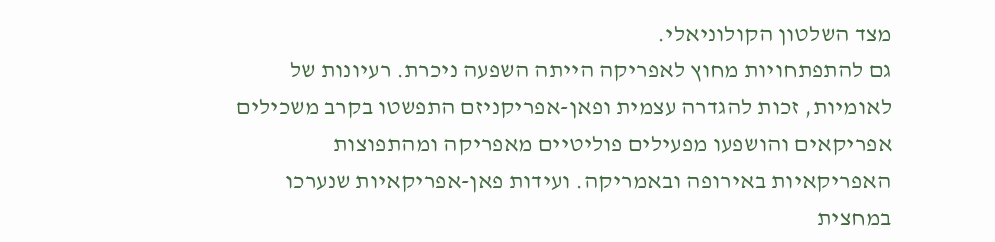מצד השלטון הקולוניאלי.
גם להתפתחויות מחוץ לאפריקה הייתה השפעה ניכרת. רעיונות של לאומיות, זכות להגדרה עצמית ופאן-אפריקניזם התפשטו בקרב משכילים אפריקאים והושפעו מפעילים פוליטיים מאפריקה ומהתפוצות האפריקאיות באירופה ובאמריקה. ועידות פאן-אפריקאיות שנערכו במחצית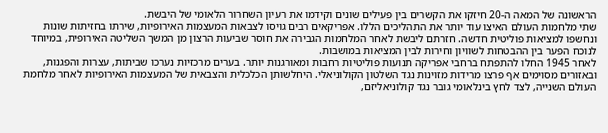הראשונה של המאה ה-20 חיזקו את הקשרים בין פעילים שונים וקידמו את רעיון השחרור הלאומי של היבשת.
שתי מלחמות העולם האיצו עוד יותר את התהליכים הללו. אפריקאים רבים גויסו לצבאות המעצמות האירופיות, שירתו בחזיתות שונות ונחשפו למציאות פוליטית חדשה. חזרתם ליבשת לאחר המלחמות הגבירה את חוסר שביעות הרצון מן המשך השליטה האירופית, במיוחד לנוכח הפער בין ההבטחות לשוויון וחירות לבין המציאות במושבות.
לאחר 1945 החלו להתפתח ברחבי אפריקה תנועות פוליטיות רחבות ומאורגנות יותר. בערים מרכזיות נערכו שביתות, עצרות והפגנות, ובאזורים מסוימים אף פרצו מרידות מזוינות נגד השלטון הקולוניאלי. היחלשותן הכלכלית והצבאית של המעצמות האירופיות לאחר מלחמת העולם השנייה, לצד לחץ בינלאומי גובר נגד קולוניאליזם,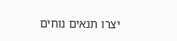יצרו תנאים נוחים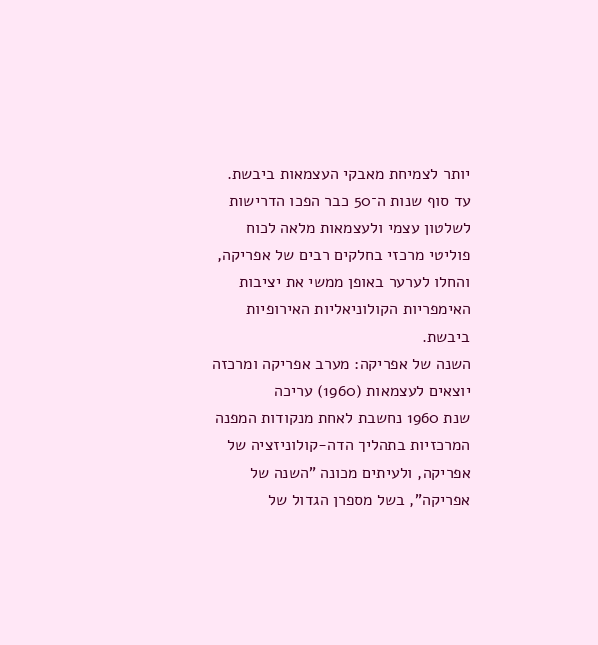יותר לצמיחת מאבקי העצמאות ביבשת.
עד סוף שנות ה־50 כבר הפכו הדרישות לשלטון עצמי ולעצמאות מלאה לכוח פוליטי מרכזי בחלקים רבים של אפריקה, והחלו לערער באופן ממשי את יציבות האימפריות הקולוניאליות האירופיות ביבשת.
השנה של אפריקה: מערב אפריקה ומרכזה יוצאים לעצמאות (1960) עריכה
שנת 1960 נחשבת לאחת מנקודות המפנה המרכזיות בתהליך הדה-קולוניזציה של אפריקה, ולעיתים מכונה "השנה של אפריקה", בשל מספרן הגדול של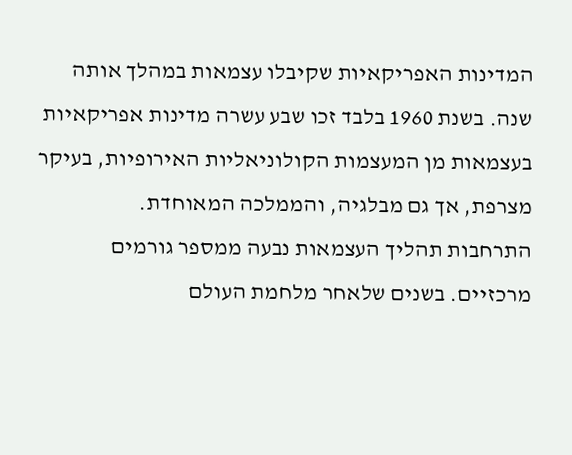המדינות האפריקאיות שקיבלו עצמאות במהלך אותה שנה. בשנת 1960 בלבד זכו שבע עשרה מדינות אפריקאיות בעצמאות מן המעצמות הקולוניאליות האירופיות, בעיקר מצרפת, אך גם מבלגיה, והממלכה המאוחדת.
התרחבות תהליך העצמאות נבעה ממספר גורמים מרכזיים. בשנים שלאחר מלחמת העולם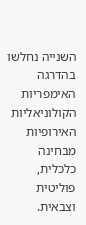השנייה נחלשו בהדרגה האימפריות הקולוניאליות האירופיות מבחינה כלכלית, פוליטית וצבאית.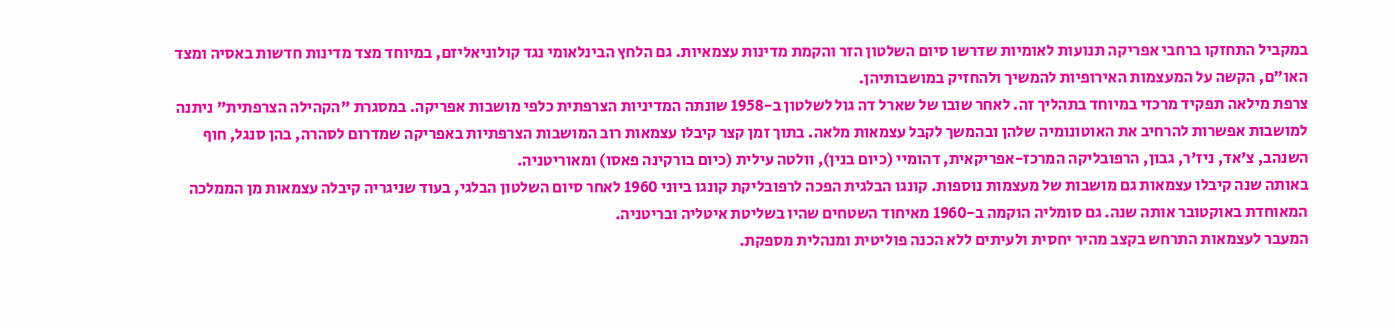במקביל התחזקו ברחבי אפריקה תנועות לאומיות שדרשו סיום השלטון הזר והקמת מדינות עצמאיות. גם הלחץ הבינלאומי נגד קולוניאליזם, במיוחד מצד מדינות חדשות באסיה ומצד האו״ם, הקשה על המעצמות האירופיות להמשיך ולהחזיק במושבותיהן.
צרפת מילאה תפקיד מרכזי במיוחד בתהליך זה. לאחר שובו של שארל דה גול לשלטון ב-1958 שונתה המדיניות הצרפתית כלפי מושבות אפריקה. במסגרת "הקהילה הצרפתית" ניתנה למושבות אפשרות להרחיב את האוטונומיה שלהן ובהמשך לקבל עצמאות מלאה. בתוך זמן קצר קיבלו עצמאות רוב המושבות הצרפתיות באפריקה שמדרום לסהרה, בהן סנגל, חוף השנהב, צ'אד, ניז'ר, גבון, הרפובליקה המרכז-אפריקאית, דהומיי (כיום בנין), וולטה עילית (כיום בורקינה פאסו) ומאוריטניה.
באותה שנה קיבלו עצמאות גם מושבות של מעצמות נוספות. קונגו הבלגית הפכה לרפובליקת קונגו ביוני 1960 לאחר סיום השלטון הבלגי, בעוד שניגריה קיבלה עצמאות מן הממלכה המאוחדת באוקטובר אותה שנה. גם סומליה הוקמה ב-1960 מאיחוד השטחים שהיו בשליטת איטליה ובריטניה.
המעבר לעצמאות התרחש בקצב מהיר יחסית ולעיתים ללא הכנה פוליטית ומנהלית מספקת.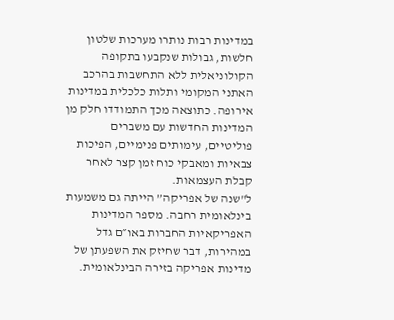במדינות רבות נותרו מערכות שלטון חלשות, גבולות שנקבעו בתקופה הקולוניאלית ללא התחשבות בהרכב האתני המקומי ותלות כלכלית במדינות אירופה. כתוצאה מכך התמודדו חלק מן המדינות החדשות עם משברים פוליטיים, עימותים פנימיים, הפיכות צבאיות ומאבקי כוח זמן קצר לאחר קבלת העצמאות.
ל"שנה של אפריקה” הייתה גם משמעות בינלאומית רחבה. מספר המדינות האפריקאיות החברות באו״ם גדל במהירות, דבר שחיזק את השפעתן של מדינות אפריקה בזירה הבינלאומית.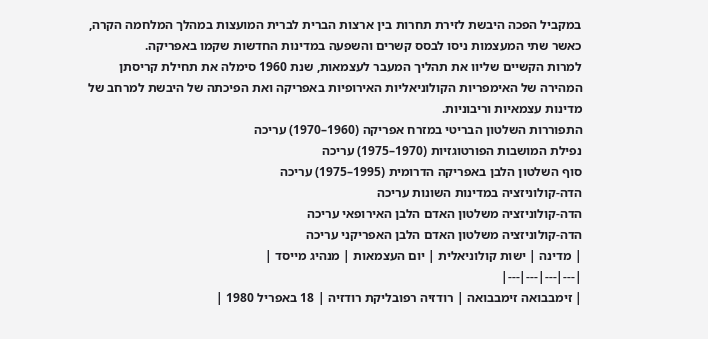במקביל הפכה היבשת לזירת תחרות בין ארצות הברית לברית המועצות במהלך המלחמה הקרה, כאשר שתי המעצמות ניסו לבסס קשרים והשפעה במדינות החדשות שקמו באפריקה.
למרות הקשיים שליוו את תהליך המעבר לעצמאות, שנת 1960 סימלה את תחילת קריסתן המהירה של האימפריות הקולוניאליות האירופיות באפריקה ואת הפיכתה של היבשת למרחב של מדינות עצמאיות וריבוניות.
התפוררות השלטון הבריטי במזרח אפריקה (1960–1970) עריכה
נפילת המושבות הפורטוגזיות (1970–1975) עריכה
סוף השלטון הלבן באפריקה הדרומית (1995–1975) עריכה
הדה-קולוניזציה במדינות השונות עריכה
הדה-קולוניזציה משלטון האדם הלבן האירופאי עריכה
הדה-קולוניזציה משלטון האדם הלבן האפריקני עריכה
| מדינה | ישות קולוניאלית | יום העצמאות | מנהיג מייסד |
|---|---|---|---|
| זימבבואה זימבבואה | רודזיה רפובליקת רודזיה | 18 באפריל 1980 |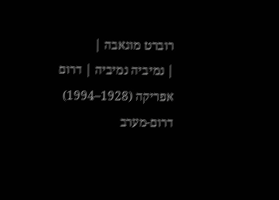רוברט מוגאבה |
| נמיביה נמיביה | דרום אפריקה (1928–1994) דרום-מערב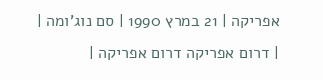אפריקה | 21 במרץ 1990 | סם נוג'ומה |
| דרום אפריקה דרום אפריקה |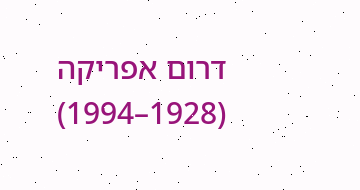דרום אפריקה (1928–1994)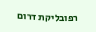רפובליקת דרום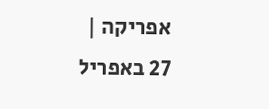אפריקה | 27 באפריל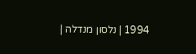1994 | נלסון מנדלה |